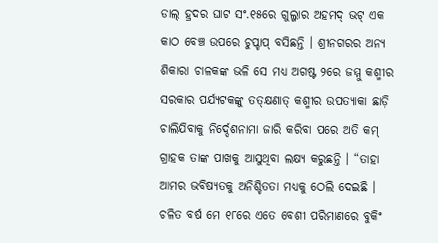ଡାଲ୍ ହ୍ରଦର ଘାଟ ସଂ.୧୫ରେ ଗୁଲ୍ଜାର ଅହମଦ୍ ଭଟ୍ ଏକ କାଠ ବେଞ୍ଚ ଉପରେ ଚୁପ୍ଚାପ୍ ବସିଛନ୍ତି । ଶ୍ରୀନଗରର ଅନ୍ୟ ଶିକାରା ଚାଳକଙ୍କ ଭଳି ସେ ମଧ୍ୟ ଅଗଷ୍ଟ ୨ରେ ଜମ୍ମୁ କଶ୍ମୀର ସରକାର ପର୍ଯ୍ୟଟକଙ୍କୁ ତତ୍କ୍ଷଣାତ୍ କଶ୍ମୀର ଉପତ୍ୟାକା ଛାଡ଼ି ଚାଲିଯିବାକୁ ନିର୍ଦ୍ଦେଶନାମା ଜାରି କରିବା ପରେ ଅତି କମ୍ ଗ୍ରାହକ ତାଙ୍କ ପାଖକୁ ଆସୁଥିବା ଲକ୍ଷ୍ୟ କରୁଛନ୍ତି । “ତାହା ଆମର ଭବିଷ୍ୟତକୁ ଅନିଶ୍ଚିତତା ମଧ୍ୟକୁ ଠେଲି ଦେଇଛି । ଚଳିତ ବର୍ଷ ମେ ୧୮ରେ ଏତେ ବେଶୀ ପରିମାଣରେ ବୁକିଂ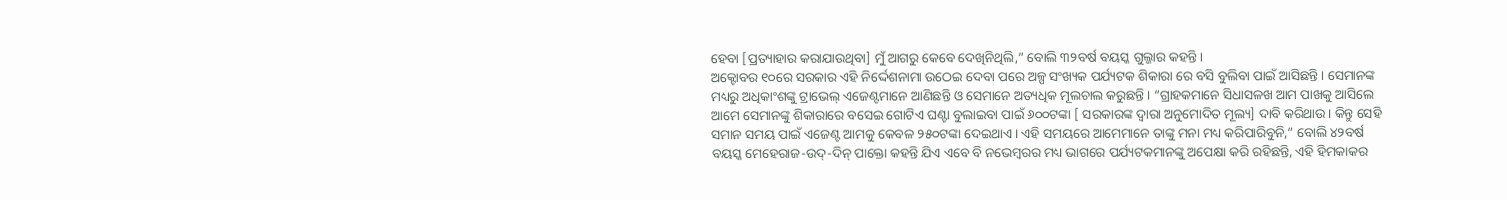ହେବା [ପ୍ରତ୍ୟାହାର କରାଯାଉଥିବା] ମୁଁ ଆଗରୁ କେବେ ଦେଖିନିଥିଲି,” ବୋଲି ୩୨ବର୍ଷ ବୟସ୍କ ଗୁଲ୍ଜାର କହନ୍ତି ।
ଅକ୍ଟୋବର ୧୦ରେ ସରକାର ଏହି ନିର୍ଦ୍ଦେଶନାମା ଉଠେଇ ଦେବା ପରେ ଅଳ୍ପ ସଂଖ୍ୟକ ପର୍ଯ୍ୟଟକ ଶିକାରା ରେ ବସି ବୁଲିବା ପାଇଁ ଆସିଛନ୍ତି । ସେମାନଙ୍କ ମଧ୍ୟରୁ ଅଧିକାଂଶଙ୍କୁ ଟ୍ରାଭେଲ୍ ଏଜେଣ୍ଟମାନେ ଆଣିଛନ୍ତି ଓ ସେମାନେ ଅତ୍ୟଧିକ ମୂଲଚାଲ କରୁଛନ୍ତି । “ଗ୍ରାହକମାନେ ସିଧାସଳଖ ଆମ ପାଖକୁ ଆସିଲେ ଆମେ ସେମାନଙ୍କୁ ଶିକାରାରେ ବସେଇ ଗୋଟିଏ ଘଣ୍ଟା ବୁଲାଇବା ପାଇଁ ୬୦୦ଟଙ୍କା [ ସରକାରଙ୍କ ଦ୍ୱାରା ଅନୁମୋଦିତ ମୂଲ୍ୟ] ଦାବି କରିଥାଉ। କିନ୍ତୁ ସେହି ସମାନ ସମୟ ପାଇଁ ଏଜେଣ୍ଟ ଆମକୁ କେବଳ ୨୫୦ଟଙ୍କା ଦେଇଥାଏ । ଏହି ସମୟରେ ଆମେମାନେ ତାଙ୍କୁ ମନା ମଧ୍ୟ କରିପାରିବୁନି,” ବୋଲି ୪୨ବର୍ଷ ବୟସ୍କ ମେହେରାଜ-ଉଦ୍-ଦିନ୍ ପାକ୍ତୋ କହନ୍ତି ଯିଏ ଏବେ ବି ନଭେମ୍ବରର ମଧ୍ୟ ଭାଗରେ ପର୍ଯ୍ୟଟକମାନଙ୍କୁ ଅପେକ୍ଷା କରି ରହିଛନ୍ତି, ଏହି ହିମକାକର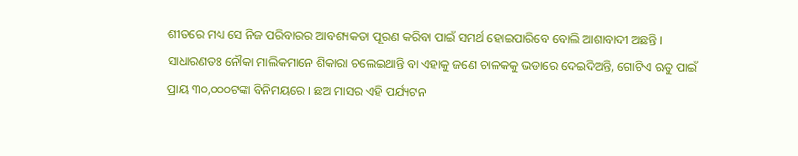ଶୀତରେ ମଧ୍ୟ ସେ ନିଜ ପରିବାରର ଆବଶ୍ୟକତା ପୂରଣ କରିବା ପାଇଁ ସମର୍ଥ ହୋଇପାରିବେ ବୋଲି ଆଶାବାଦୀ ଅଛନ୍ତି ।
ସାଧାରଣତଃ ନୌକା ମାଲିକମାନେ ଶିକାରା ଚଲେଇଥାନ୍ତି ବା ଏହାକୁ ଜଣେ ଚାଳକକୁ ଭଡାରେ ଦେଇଦିଅନ୍ତି, ଗୋଟିଏ ଋତୁ ପାଇଁ ପ୍ରାୟ ୩୦,୦୦୦ଟଙ୍କା ବିନିମୟରେ । ଛଅ ମାସର ଏହି ପର୍ଯ୍ୟଟନ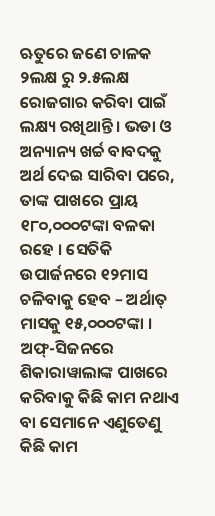ଋତୁରେ ଜଣେ ଚାଳକ ୨ଲକ୍ଷ ରୁ ୨.୫ଲକ୍ଷ ରୋଜଗାର କରିବା ପାଇଁ ଲକ୍ଷ୍ୟ ରଖିଥାନ୍ତି । ଭଡା ଓ ଅନ୍ୟାନ୍ୟ ଖର୍ଚ୍ଚ ବାବଦକୁ ଅର୍ଥ ଦେଇ ସାରିବା ପରେ, ତାଙ୍କ ପାଖରେ ପ୍ରାୟ ୧୮୦,୦୦୦ଟଙ୍କା ବଳକା ରହେ । ସେତିକି ଉପାର୍ଜନରେ ୧୨ମାସ ଚଳିବାକୁ ହେବ – ଅର୍ଥାତ୍ ମାସକୁ ୧୫,୦୦୦ଟଙ୍କା । ଅଫ୍-ସିଜନରେ ଶିକାରାୱାଲାଙ୍କ ପାଖରେ କରିବାକୁ କିଛି କାମ ନଥାଏ ବା ସେମାନେ ଏଣୁତେଣୁ କିଛି କାମ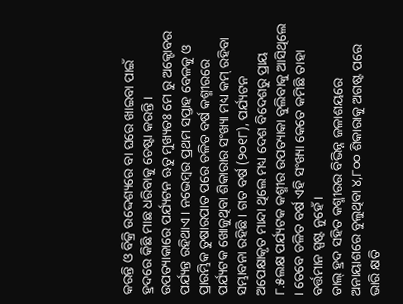କରନ୍ତି ଓ ବିକ୍ରି ଉଦ୍ଦେଶ୍ୟରେ ବା ଘରେ ଖାଇବା ପାଇଁ ହ୍ରଦରେ କିଛି ମାଛ ଧରିବାକୁ ଚେଷ୍ଟା କରନ୍ତି ।
ଉପତ୍ୟାକାରେ ପର୍ଯ୍ୟଟନ ଋତୁ ମୁଖ୍ୟତଃ ମେ ରୁ ଅକ୍ଟୋବର ପର୍ଯ୍ୟନ୍ତ ରହିଥାଏ । ନଭେମ୍ବର ପ୍ରଥମ ସପ୍ତାହ ବେଳକୁ ଓ ପ୍ରାରମ୍ଭିକ ତୁଷାରପାତ ପରେ ଚଳିତ ବର୍ଷ କଶ୍ମୀରରେ ପର୍ଯ୍ୟଟକ ଖୋଜୁଥିବା ଶିକାରାର ସଂଖ୍ୟା ମଧ୍ୟ କମ୍ ରହିବା ସମ୍ଭାବନା ରହିଛି । ଗତ ବର୍ଷ (୨୦୧୮), ପର୍ଯ୍ୟଟନ ଅପେକ୍ଷାକୃତ ମାନ୍ଦା ଥିଲେ ମଧ୍ୟ ଦେଶ ବିଦେଶରୁ ପ୍ରାୟ ୮.୫ଲକ୍ଷ ପର୍ଯ୍ୟଟକ କଶ୍ମୀର ଉପତ୍ୟାକା ବୁଲିବାକୁ ଆସିଥିଲେ । ତେବେ ଚଳିତ ବର୍ଷ ଏହି ସଂଖ୍ୟା କେତେ କମିଛି ତାହା ବର୍ତ୍ତମାନ ସ୍ପଷ୍ଟ ନୁହେଁ ।
ଡାଲ୍ ହ୍ରଦ ସହିତ କଶ୍ମୀରର ବିଭିନ୍ନ ଜଳାଶୟରେ ଅନାୟାଶରେ ବୁଲୁଥିବା ୪,୮୦୦ ଶିକାରାକୁ ଅଗଷ୍ଟ ପରେ ଭାରି କ୍ଷତି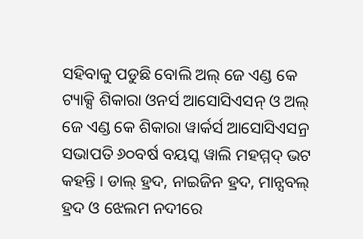ସହିବାକୁ ପଡୁଛି ବୋଲି ଅଲ୍ ଜେ ଏଣ୍ଡ କେ ଟ୍ୟାକ୍ସି ଶିକାରା ଓନର୍ସ ଆସୋସିଏସନ୍ ଓ ଅଲ୍ ଜେ ଏଣ୍ଡ କେ ଶିକାରା ୱାର୍କର୍ସ ଆସୋସିଏସନ୍ର ସଭାପତି ୬୦ବର୍ଷ ବୟସ୍କ ୱାଲି ମହମ୍ମଦ୍ ଭଟ କହନ୍ତି । ଡାଲ୍ ହ୍ରଦ, ନାଇଜିନ ହ୍ରଦ, ମାନ୍ସବଲ୍ ହ୍ରଦ ଓ ଝେଲମ ନଦୀରେ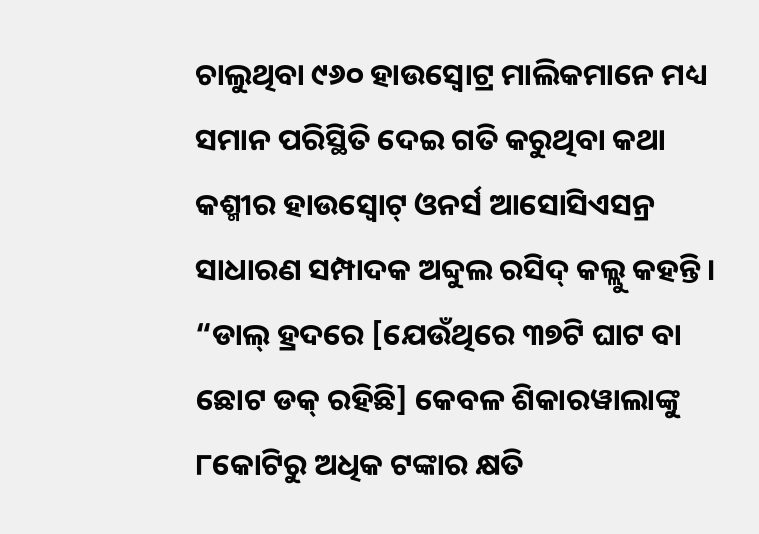ଚାଲୁଥିବା ୯୬୦ ହାଉସ୍ବୋଟ୍ର ମାଲିକମାନେ ମଧ୍ୟ ସମାନ ପରିସ୍ଥିତି ଦେଇ ଗତି କରୁଥିବା କଥା କଶ୍ମୀର ହାଉସ୍ବୋଟ୍ ଓନର୍ସ ଆସୋସିଏସନ୍ର ସାଧାରଣ ସମ୍ପାଦକ ଅବ୍ଦୁଲ ରସିଦ୍ କଲ୍ଲୁ କହନ୍ତି ।
“ଡାଲ୍ ହ୍ରଦରେ [ଯେଉଁଥିରେ ୩୭ଟି ଘାଟ ବା ଛୋଟ ଡକ୍ ରହିଛି] କେବଳ ଶିକାରୱାଲାଙ୍କୁ ୮କୋଟିରୁ ଅଧିକ ଟଙ୍କାର କ୍ଷତି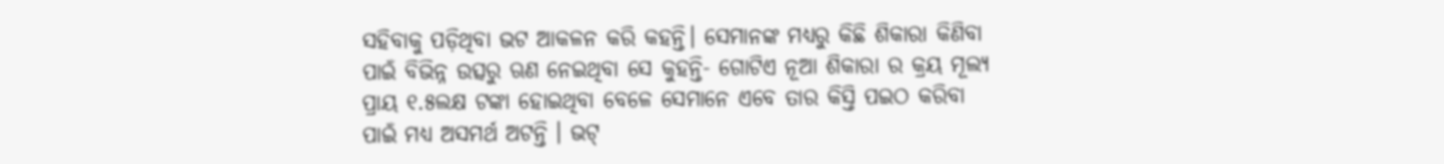ସହିବାକୁ ପଡ଼ିଥିବା ଭଟ ଆକଳନ କରି କହନ୍ତି। ସେମାନଙ୍କ ମଧ୍ୟରୁ କିଛି ଶିକାରା କିଣିବା ପାଇଁ ବିଭିନ୍ନ ଉତ୍ସରୁ ଋଣ ନେଇଥିବା ସେ କୁହନ୍ତି- ଗୋଟିଏ ନୂଆ ଶିକାରା ର କ୍ରୟ ମୂଲ୍ୟ ପ୍ରାୟ ୧.୫ଲକ୍ଷ ଟଙ୍କା ହୋଇଥିବା ବେଳେ ସେମାନେ ଏବେ ତାର କିସ୍ତି ପଇଠ କରିବା ପାଇଁ ମଧ୍ୟ ଅସମର୍ଥ ଅଟନ୍ତି । ଭଟ୍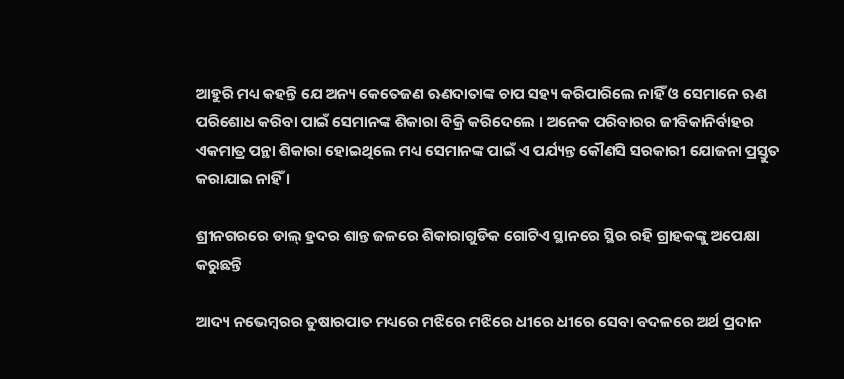ଆହୁରି ମଧ୍ୟ କହନ୍ତି ଯେ ଅନ୍ୟ କେତେଜଣ ଋଣଦାତାଙ୍କ ଚାପ ସହ୍ୟ କରିପାରିଲେ ନାହିଁ ଓ ସେମାନେ ଋଣ ପରିଶୋଧ କରିବା ପାଇଁ ସେମାନଙ୍କ ଶିକାରା ବିକ୍ରି କରିଦେଲେ । ଅନେକ ପରିବାରର ଜୀବିକାନିର୍ବାହର ଏକମାତ୍ର ପନ୍ଥା ଶିକାରା ହୋଇଥିଲେ ମଧ୍ୟ ସେମାନଙ୍କ ପାଇଁ ଏ ପର୍ଯ୍ୟନ୍ତ କୌଣସି ସରକାରୀ ଯୋଜନା ପ୍ରସ୍ତୁତ କରାଯାଇ ନାହିଁ ।

ଶ୍ରୀନଗରରେ ଡାଲ୍ ହ୍ରଦର ଶାନ୍ତ ଜଳରେ ଶିକାରାଗୁଡିକ ଗୋଟିଏ ସ୍ଥାନରେ ସ୍ଥିର ରହି ଗ୍ରାହକଙ୍କୁ ଅପେକ୍ଷା କରୁଛନ୍ତି

ଆଦ୍ୟ ନଭେମ୍ବରର ତୁଷାରପାତ ମଧ୍ୟରେ ମଝିରେ ମଝିରେ ଧୀରେ ଧୀରେ ସେବା ବଦଳରେ ଅର୍ଥ ପ୍ରଦାନ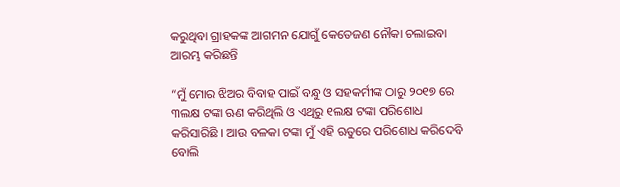କରୁଥିବା ଗ୍ରାହକଙ୍କ ଆଗମନ ଯୋଗୁଁ କେତେଜଣ ନୌକା ଚଲାଇବା ଆରମ୍ଭ କରିଛନ୍ତି

“ମୁଁ ମୋର ଝିଅର ବିବାହ ପାଇଁ ବନ୍ଧୁ ଓ ସହକର୍ମୀଙ୍କ ଠାରୁ ୨୦୧୭ ରେ ୩ଲକ୍ଷ ଟଙ୍କା ଋଣ କରିଥିଲି ଓ ଏଥିରୁ ୧ଲକ୍ଷ ଟଙ୍କା ପରିଶୋଧ କରିସାରିଛି । ଆଉ ବଳକା ଟଙ୍କା ମୁଁ ଏହି ଋତୁରେ ପରିଶୋଧ କରିଦେବି ବୋଲି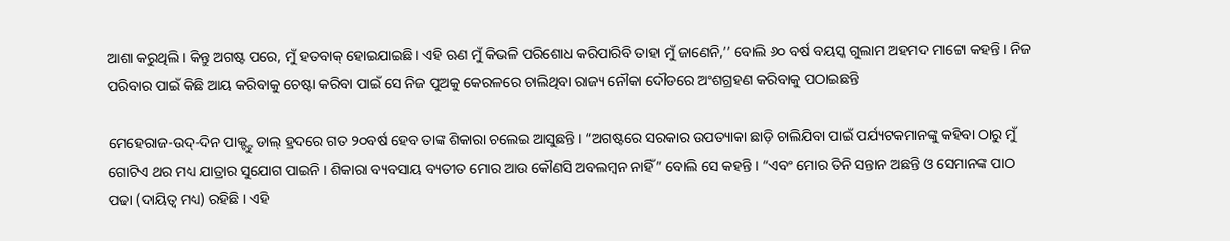ଆଶା କରୁଥିଲି । କିନ୍ତୁ ଅଗଷ୍ଟ ପରେ, ମୁଁ ହତବାକ୍ ହୋଇଯାଇଛି। ଏହି ଋଣ ମୁଁ କିଭଳି ପରିଶୋଧ କରିପାରିବି ତାହା ମୁଁ ଜାଣେନି,’’ ବୋଲି ୬୦ ବର୍ଷ ବୟସ୍କ ଗୁଲାମ ଅହମଦ ମାଟ୍ଟୋ କହନ୍ତି । ନିଜ ପରିବାର ପାଇଁ କିଛି ଆୟ କରିବାକୁ ଚେଷ୍ଟା କରିବା ପାଇଁ ସେ ନିଜ ପୁଅକୁ କେରଳରେ ଚାଲିଥିବା ରାଜ୍ୟ ନୌକା ଦୌଡରେ ଅଂଶଗ୍ରହଣ କରିବାକୁ ପଠାଇଛନ୍ତି

ମେହେରାଜ-ଉଦ୍-ଦିନ ପାକ୍ଟ୍ଟୁ ଡାଲ୍ ହ୍ରଦରେ ଗତ ୨୦ବର୍ଷ ହେବ ତାଙ୍କ ଶିକାରା ଚଲେଇ ଆସୁଛନ୍ତି । “ଅଗଷ୍ଟରେ ସରକାର ଉପତ୍ୟାକା ଛାଡ଼ି ଚାଲିଯିବା ପାଇଁ ପର୍ଯ୍ୟଟକମାନଙ୍କୁ କହିବା ଠାରୁ ମୁଁ ଗୋଟିଏ ଥର ମଧ୍ୟ ଯାତ୍ରାର ସୁଯୋଗ ପାଇନି । ଶିକାରା ବ୍ୟବସାୟ ବ୍ୟତୀତ ମୋର ଆଉ କୌଣସି ଅବଲମ୍ବନ ନାହିଁ” ବୋଲି ସେ କହନ୍ତି । “ଏବଂ ମୋର ତିନି ସନ୍ତାନ ଅଛନ୍ତି ଓ ସେମାନଙ୍କ ପାଠ ପଢା (ଦାୟିତ୍ୱ ମଧ୍ୟ) ରହିଛି । ଏହି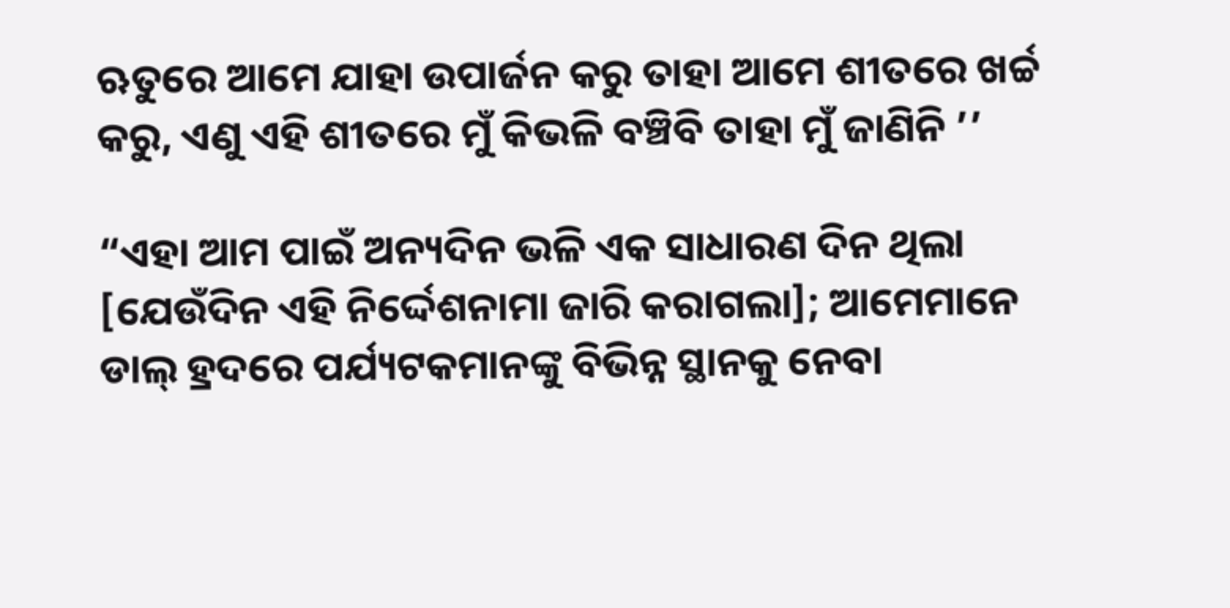ଋତୁରେ ଆମେ ଯାହା ଉପାର୍ଜନ କରୁ ତାହା ଆମେ ଶୀତରେ ଖର୍ଚ୍ଚ କରୁ, ଏଣୁ ଏହି ଶୀତରେ ମୁଁ କିଭଳି ବଞ୍ଚିବି ତାହା ମୁଁ ଜାଣିନି ’’

“ଏହା ଆମ ପାଇଁ ଅନ୍ୟଦିନ ଭଳି ଏକ ସାଧାରଣ ଦିନ ଥିଲା [ଯେଉଁଦିନ ଏହି ନିର୍ଦ୍ଦେଶନାମା ଜାରି କରାଗଲା]; ଆମେମାନେ ଡାଲ୍ ହ୍ରଦରେ ପର୍ଯ୍ୟଟକମାନଙ୍କୁ ବିଭିନ୍ନ ସ୍ଥାନକୁ ନେବା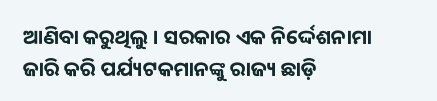ଆଣିବା କରୁଥିଲୁ । ସରକାର ଏକ ନିର୍ଦ୍ଦେଶନାମା ଜାରି କରି ପର୍ଯ୍ୟଟକମାନଙ୍କୁ ରାଜ୍ୟ ଛାଡ଼ି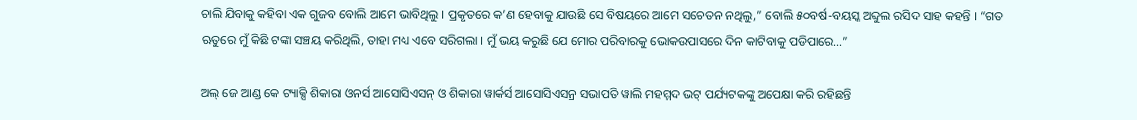ଚାଲି ଯିବାକୁ କହିବା ଏକ ଗୁଜବ ବୋଲି ଆମେ ଭାବିଥିଲୁ । ପ୍ରକୃତରେ କ’ଣ ହେବାକୁ ଯାଉଛି ସେ ବିଷୟରେ ଆମେ ସଚେତନ ନଥିଲୁ,” ବୋଲି ୫୦ବର୍ଷ-ବୟସ୍କ ଅବ୍ଦୁଲ ରସିଦ ସାହ କହନ୍ତି । “ଗତ ଋତୁରେ ମୁଁ କିଛି ଟଙ୍କା ସଞ୍ଚୟ କରିଥିଲି, ତାହା ମଧ୍ୟ ଏବେ ସରିଗଲା । ମୁଁ ଭୟ କରୁଛି ଯେ ମୋର ପରିବାରକୁ ଭୋକଉପାସରେ ଦିନ କାଟିବାକୁ ପଡିପାରେ…”

ଅଲ୍ ଜେ ଆଣ୍ଡ କେ ଟ୍ୟାକ୍ସି ଶିକାରା ଓନର୍ସ ଆସୋସିଏସନ୍ ଓ ଶିକାରା ୱାର୍କର୍ସ ଆସୋସିଏସନ୍ର ସଭାପତି ୱାଲି ମହମ୍ମଦ ଭଟ୍ ପର୍ଯ୍ୟଟକଙ୍କୁ ଅପେକ୍ଷା କରି ରହିଛନ୍ତି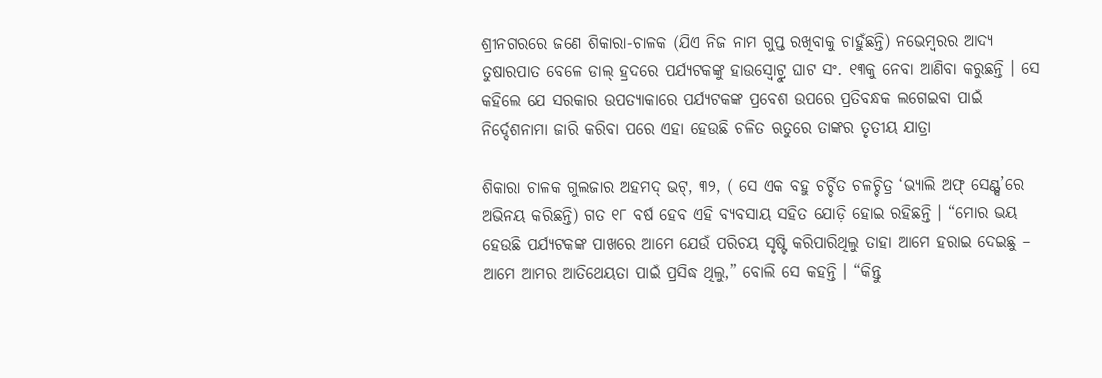ଶ୍ରୀନଗରରେ ଜଣେ ଶିକାରା-ଚାଳକ (ଯିଏ ନିଜ ନାମ ଗୁପ୍ତ ରଖିବାକୁ ଚାହୁଁଛନ୍ତି) ନଭେମ୍ବରର ଆଦ୍ୟ ତୁଷାରପାତ ବେଳେ ଡାଲ୍ ହ୍ରଦରେ ପର୍ଯ୍ୟଟକଙ୍କୁ ହାଉସ୍ବୋଟ୍ରୁ ଘାଟ ସଂ. ୧୩କୁ ନେବା ଆଣିବା କରୁଛନ୍ତି । ସେ କହିଲେ ଯେ ସରକାର ଉପତ୍ୟାକାରେ ପର୍ଯ୍ୟଟକଙ୍କ ପ୍ରବେଶ ଉପରେ ପ୍ରତିବନ୍ଧକ ଲଗେଇବା ପାଇଁ ନିର୍ଦ୍ଦେଶନାମା ଜାରି କରିବା ପରେ ଏହା ହେଉଛି ଚଳିତ ଋତୁରେ ତାଙ୍କର ତୃତୀୟ ଯାତ୍ରା

ଶିକାରା ଚାଳକ ଗୁଲଜାର ଅହମଦ୍ ଭଟ୍, ୩୨, ( ସେ ଏକ ବହୁ ଚର୍ଚ୍ଚିତ ଚଳଚ୍ଚିତ୍ର ‘ଭ୍ୟାଲି ଅଫ୍ ସେଣ୍ଟ୍ସ’ରେ ଅଭିନୟ କରିଛନ୍ତି) ଗତ ୧୮ ବର୍ଷ ହେବ ଏହି ବ୍ୟବସାୟ ସହିତ ଯୋଡ଼ି ହୋଇ ରହିଛନ୍ତି । “ମୋର ଭୟ ହେଉଛି ପର୍ଯ୍ୟଟକଙ୍କ ପାଖରେ ଆମେ ଯେଉଁ ପରିଚୟ ସୃଷ୍ଟି କରିପାରିଥିଲୁ ତାହା ଆମେ ହରାଇ ଦେଇଛୁ – ଆମେ ଆମର ଆତିଥେୟତା ପାଇଁ ପ୍ରସିଦ୍ଧ ଥିଲୁ,” ବୋଲି ସେ କହନ୍ତି । “କିନ୍ତୁ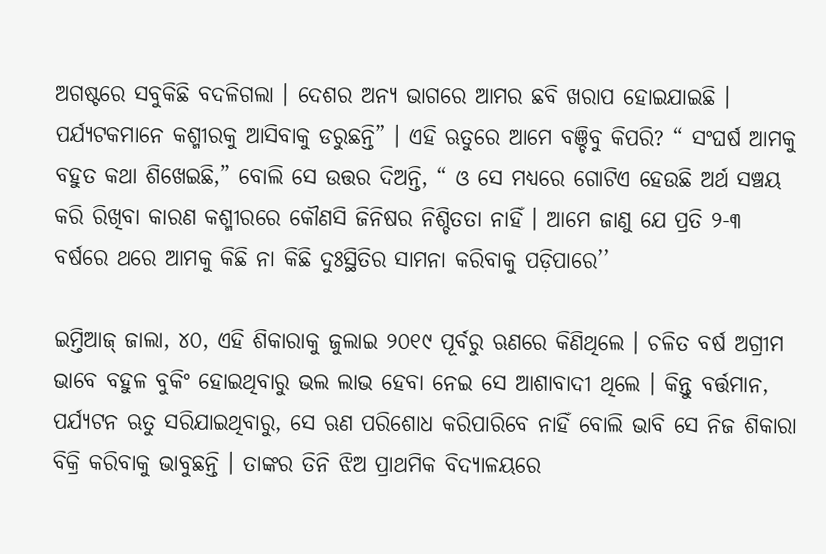ଅଗଷ୍ଟରେ ସବୁକିଛି ବଦଳିଗଲା । ଦେଶର ଅନ୍ୟ ଭାଗରେ ଆମର ଛବି ଖରାପ ହୋଇଯାଇଛି । ପର୍ଯ୍ୟଟକମାନେ କଶ୍ମୀରକୁ ଆସିବାକୁ ଡରୁଛନ୍ତି” । ଏହି ଋତୁରେ ଆମେ ବଞ୍ଚିବୁ କିପରି? “ ସଂଘର୍ଷ ଆମକୁ ବହୁତ କଥା ଶିଖେଇଛି,” ବୋଲି ସେ ଉତ୍ତର ଦିଅନ୍ତି, “ ଓ ସେ ମଧ୍ୟରେ ଗୋଟିଏ ହେଉଛି ଅର୍ଥ ସଞ୍ଚୟ କରି ରିଖିବା କାରଣ କଶ୍ମୀରରେ କୌଣସି ଜିନିଷର ନିଶ୍ଚିତତା ନାହିଁ । ଆମେ ଜାଣୁ ଯେ ପ୍ରତି ୨-୩ ବର୍ଷରେ ଥରେ ଆମକୁ କିଛି ନା କିଛି ଦୁଃସ୍ଥିତିର ସାମନା କରିବାକୁ ପଡ଼ିପାରେ’’

ଇମ୍ତିଆଜ୍ ଜାଲା, ୪୦, ଏହି ଶିକାରାକୁ ଜୁଲାଇ ୨୦୧୯ ପୂର୍ବରୁ ଋଣରେ କିଣିଥିଲେ । ଚଳିତ ବର୍ଷ ଅଗ୍ରୀମ ଭାବେ ବହୁଳ ବୁକିଂ ହୋଇଥିବାରୁ ଭଲ ଲାଭ ହେବା ନେଇ ସେ ଆଶାବାଦୀ ଥିଲେ । କିନ୍ତୁ ବର୍ତ୍ତମାନ, ପର୍ଯ୍ୟଟନ ଋତୁ ସରିଯାଇଥିବାରୁ, ସେ ଋଣ ପରିଶୋଧ କରିପାରିବେ ନାହିଁ ବୋଲି ଭାବି ସେ ନିଜ ଶିକାରା ବିକ୍ରି କରିବାକୁ ଭାବୁଛନ୍ତି । ତାଙ୍କର ତିନି ଝିଅ ପ୍ରାଥମିକ ବିଦ୍ୟାଳୟରେ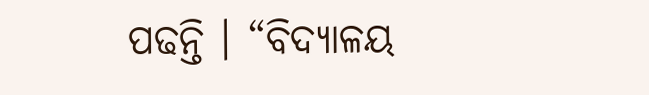ପଢନ୍ତି । “ବିଦ୍ୟାଳୟ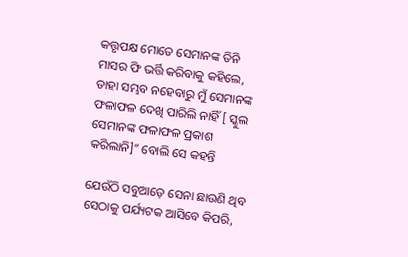କତ୍ତୃପକ୍ଷ ମୋତେ ସେମାନଙ୍କ ତିନି ମାସର ଫି ଭର୍ତ୍ତି କରିବାକୁ କହିଲେ, ତାହା ସମ୍ଭବ ନହେବାରୁ ମୁଁ ସେମାନଙ୍କ ଫଳାଫଳ ଦେଖି ପାରିଲି ନାହିଁ [ ସ୍କୁଲ ସେମାନଙ୍କ ଫଳାଫଳ ପ୍ରକାଶ କରିଲାନି]” ବୋଲି ସେ କହନ୍ତି

ଯେଉଁଠି ସବୁଆଡ଼େ ସେନା ଛାଉଣି ଥିବ ସେଠାକୁ ପର୍ଯ୍ୟଟକ ଆସିବେ କିପରି,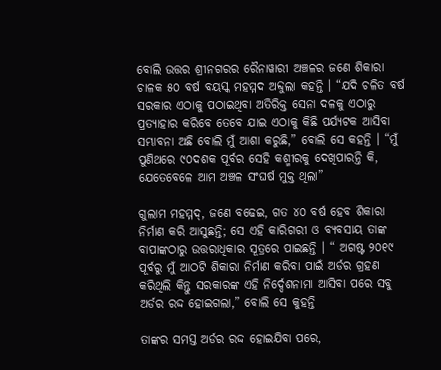ବୋଲି ଉତ୍ତର ଶ୍ରୀନଗରର ରୈନାୱାରୀ ଅଞ୍ଚଳର ଜଣେ ଶିକାରା ଚାଳକ ୫୦ ବର୍ଷ ବୟସ୍କ ମହମ୍ମଦ ଅବ୍ଦୁଲା କହନ୍ତି । “ଯଦି ଚଳିତ ବର୍ଷ ସରକାର ଏଠାକୁ ପଠାଇଥିବା ଅତିରିକ୍ତ ସେନା ଦଳକୁ ଏଠାରୁ ପ୍ରତ୍ୟାହାର କରିବେ ତେବେ ଯାଇ ଏଠାକୁ କିଛି ପର୍ଯ୍ୟଟକ ଆସିବା ସମ୍ଭାବନା ଅଛି ବୋଲି ମୁଁ ଆଶା କରୁଛି,” ବୋଲି ସେ କହନ୍ତି । “ମୁଁ ପୁଣିଥରେ ୯୦ଦଶକ ପୂର୍ବର ସେହି କଶ୍ମୀରକୁ ଦେଖିପାରନ୍ତି କି, ଯେତେବେଳେ ଆମ ଅଞ୍ଚଳ ସଂଘର୍ଷ ମୁକ୍ତ ଥିଲା”

ଗୁଲାମ ମହମ୍ମଦ୍, ଜଣେ ବଢେଇ, ଗତ ୪୦ ବର୍ଷ ହେବ ଶିକାରା ନିର୍ମାଣ କରି ଆସୁଛନ୍ତି; ସେ ଏହି କାରିଗରୀ ଓ ବ୍ୟବସାୟ ତାଙ୍କ ବାପାଙ୍କଠାରୁ ଉତ୍ତରାଧିକାର ସୂତ୍ରରେ ପାଇଛନ୍ତି । “ ଅଗଷ୍ଟ ୨୦୧୯ ପୂର୍ବରୁ ମୁଁ ଆଠଟି ଶିକାରା ନିର୍ମାଣ କରିବା ପାଇଁ ଅର୍ଡର ଗ୍ରହଣ କରିଥିଲି କିନ୍ତୁ ସରକାରଙ୍କ ଏହି ନିର୍ଦ୍ଦେଶନାମା ଆସିବା ପରେ ସବୁ ଅର୍ଡର ରଦ୍ଦ ହୋଇଗଲା,” ବୋଲି ସେ କୁହନ୍ତି

ତାଙ୍କର ସମସ୍ତ ଅର୍ଡର ରଦ୍ଦ ହୋଇଯିବା ପରେ,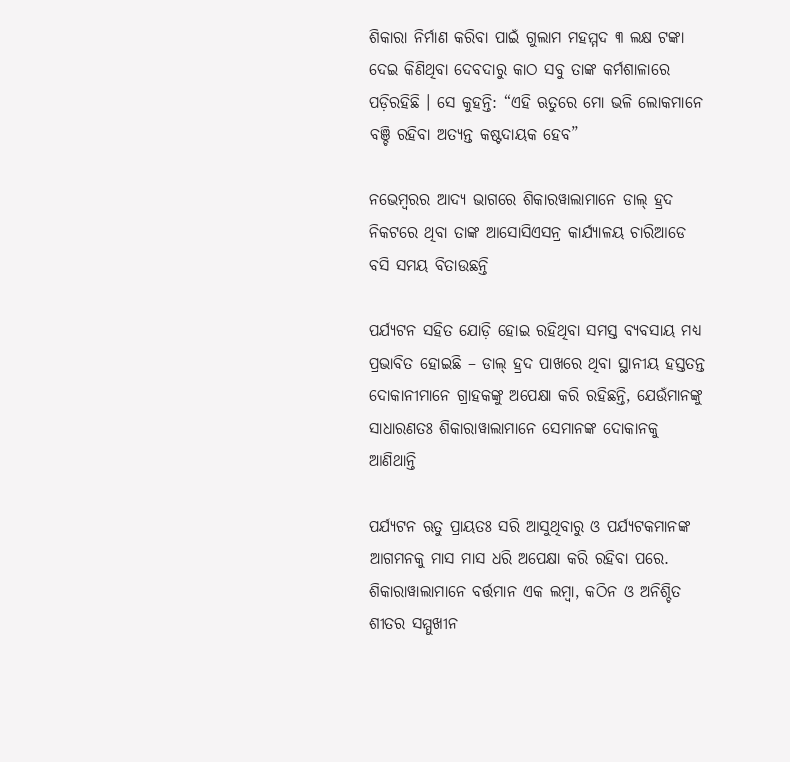ଶିକାରା ନିର୍ମାଣ କରିବା ପାଇଁ ଗୁଲାମ ମହମ୍ମଦ ୩ ଲକ୍ଷ ଟଙ୍କା ଦେଇ କିଣିଥିବା ଦେବଦାରୁ କାଠ ସବୁ ତାଙ୍କ କର୍ମଶାଳାରେ ପଡ଼ିରହିଛି । ସେ କୁହନ୍ତି: “ଏହି ଋତୁରେ ମୋ ଭଳି ଲୋକମାନେ ବଞ୍ଚି ରହିବା ଅତ୍ୟନ୍ତ କଷ୍ଟଦାୟକ ହେବ”

ନଭେମ୍ବରର ଆଦ୍ୟ ଭାଗରେ ଶିକାରୱାଲାମାନେ ଡାଲ୍ ହ୍ରଦ ନିକଟରେ ଥିବା ତାଙ୍କ ଆସୋସିଏସନ୍ର କାର୍ଯ୍ୟାଳୟ ଚାରିଆଡେ ବସି ସମୟ ବିତାଉଛନ୍ତି

ପର୍ଯ୍ୟଟନ ସହିତ ଯୋଡ଼ି ହୋଇ ରହିଥିବା ସମସ୍ତ ବ୍ୟବସାୟ ମଧ୍ୟ ପ୍ରଭାବିତ ହୋଇଛି – ଡାଲ୍ ହ୍ରଦ ପାଖରେ ଥିବା ସ୍ଥାନୀୟ ହସ୍ତତନ୍ତ ଦୋକାନୀମାନେ ଗ୍ରାହକଙ୍କୁ ଅପେକ୍ଷା କରି ରହିଛନ୍ତି, ଯେଉଁମାନଙ୍କୁ ସାଧାରଣତଃ ଶିକାରାୱାଲାମାନେ ସେମାନଙ୍କ ଦୋକାନକୁ ଆଣିଥାନ୍ତି

ପର୍ଯ୍ୟଟନ ଋତୁ ପ୍ରାୟତଃ ସରି ଆସୁଥିବାରୁ ଓ ପର୍ଯ୍ୟଟକମାନଙ୍କ ଆଗମନକୁ ମାସ ମାସ ଧରି ଅପେକ୍ଷା କରି ରହିବା ପରେ. ଶିକାରାୱାଲାମାନେ ବର୍ତ୍ତମାନ ଏକ ଲମ୍ବା, କଠିନ ଓ ଅନିଶ୍ଚିତ ଶୀତର ସମ୍ମୁଖୀନ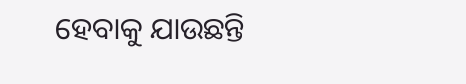ହେବାକୁ ଯାଉଛନ୍ତି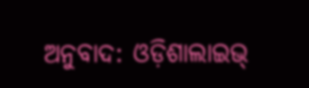ଅନୁବାଦ: ଓଡ଼ିଶାଲାଇଭ୍